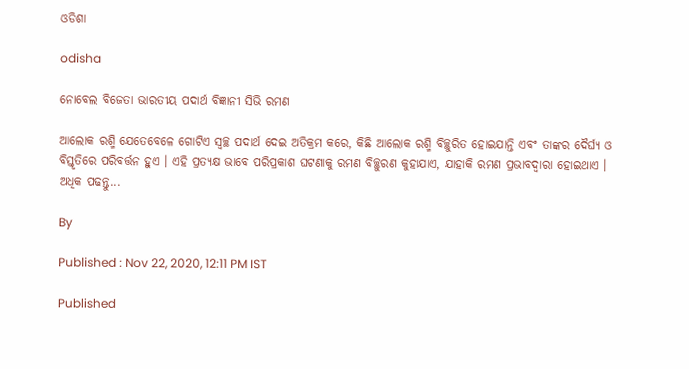ଓଡିଶା

odisha

ନୋବେଲ ବିଜେତା ଭାରତୀୟ ପଦାର୍ଥ ବିଜ୍ଞାନୀ ସିଭି ରମଣ

ଆଲୋକ ରଶ୍ମି ଯେତେବେଳେ ଗୋଟିଏ ସ୍ୱଚ୍ଛ ପଦାର୍ଥ ଦେଇ ଅତିକ୍ରମ କରେ, କିଛି ଆଲୋକ ରଶ୍ମି ବିଚ୍ଛୁରିତ ହୋଇଯାନ୍ତି ଏବଂ ତାଙ୍କର ଦୈର୍ଘ୍ୟ ଓ ବିସ୍ତୃତିରେ ପରିବର୍ତ୍ତନ ହୁଏ । ଏହି ପ୍ରତ୍ୟକ୍ଷ ଭାବେ ପରିପ୍ରକାଶ ଘଟଣାକୁ ରମଣ ବିଚ୍ଛୁରଣ କୁହାଯାଏ, ଯାହାକି ରମଣ ପ୍ରଭାବଦ୍ୱାରା ହୋଇଥାଏ । ଅଧିକ ପଢନ୍ତୁ...

By

Published : Nov 22, 2020, 12:11 PM IST

Published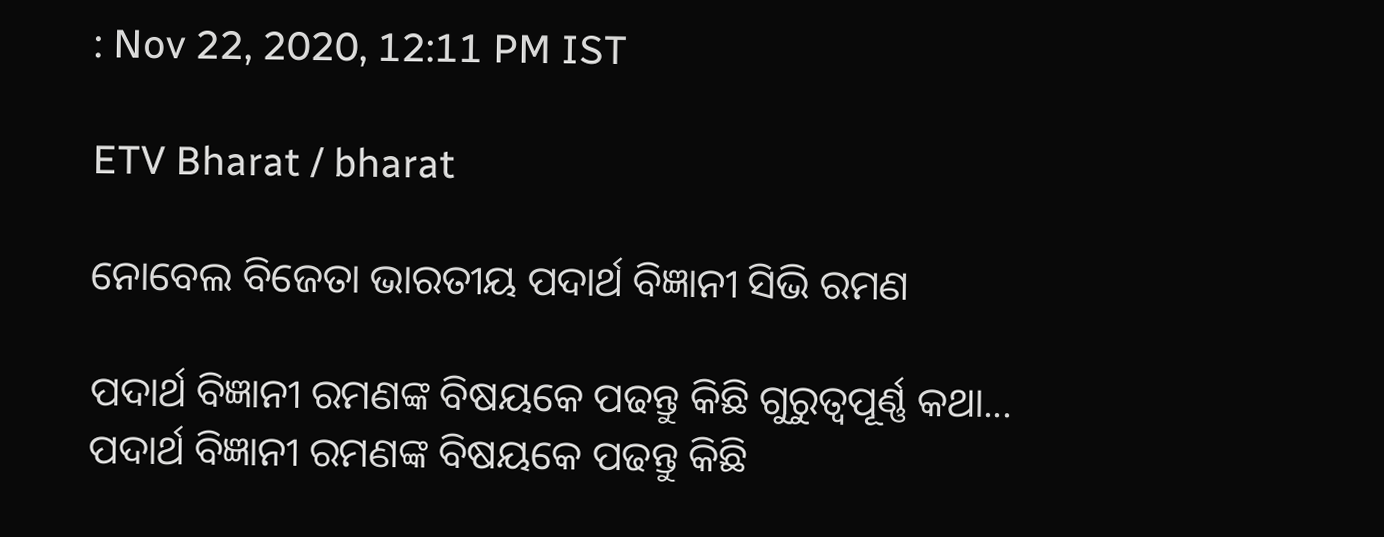: Nov 22, 2020, 12:11 PM IST

ETV Bharat / bharat

ନୋବେଲ ବିଜେତା ଭାରତୀୟ ପଦାର୍ଥ ବିଜ୍ଞାନୀ ସିଭି ରମଣ

ପଦାର୍ଥ ବିଜ୍ଞାନୀ ରମଣଙ୍କ ବିଷୟକେ ପଢନ୍ତୁ କିଛି ଗୁରୁତ୍ବପୂର୍ଣ୍ଣ କଥା...
ପଦାର୍ଥ ବିଜ୍ଞାନୀ ରମଣଙ୍କ ବିଷୟକେ ପଢନ୍ତୁ କିଛି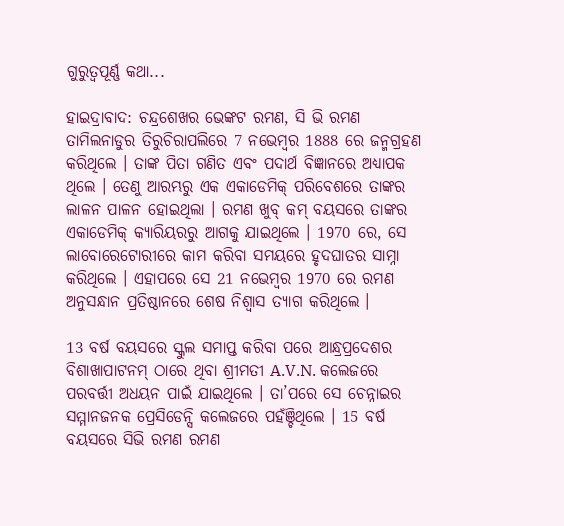ଗୁରୁତ୍ବପୂର୍ଣ୍ଣ କଥା...

ହାଇଦ୍ରାବାଦ: ଚନ୍ଦ୍ରଶେଖର ଭେଙ୍କଟ ରମଣ, ସି ଭି ରମଣ ତାମିଲନାଡୁର ତିରୁଚିରାପଲିରେ 7 ନଭେମ୍ବର 1888 ରେ ଜନ୍ମଗ୍ରହଣ କରିଥିଲେ । ତାଙ୍କ ପିତା ଗଣିତ ଏବଂ ପଦାର୍ଥ ବିଜ୍ଞାନରେ ଅଧ୍ୟାପକ ଥିଲେ । ତେଣୁ ଆରମ୍ଭରୁ ଏକ ଏକାଡେମିକ୍ ପରିବେଶରେ ତାଙ୍କର ଲାଳନ ପାଳନ ହୋଇଥିଲା । ରମଣ ଖୁବ୍ କମ୍ ବୟସରେ ତାଙ୍କର ଏକାଡେମିକ୍ କ୍ୟାରିୟରରୁ ଆଗକୁ ଯାଇଥିଲେ । 1970 ରେ, ସେ ଲାବୋରେଟୋରୀରେ କାମ କରିବା ସମୟରେ ହୃଦଘାତର ସାମ୍ନା କରିଥିଲେ । ଏହାପରେ ସେ 21 ନଭେମ୍ବର 1970 ରେ ରମଣ ଅନୁସନ୍ଧାନ ପ୍ରତିଷ୍ଠାନରେ ଶେଷ ନିଶ୍ବାସ ତ୍ୟାଗ କରିଥିଲେ ।

13 ବର୍ଷ ବୟସରେ ସ୍କୁଲ ସମାପ୍ତ କରିବା ପରେ ଆନ୍ଧ୍ରପ୍ରଦେଶର ବିଶାଖାପାଟନମ୍ ଠାରେ ଥିବା ଶ୍ରୀମତୀ A.V.N. କଲେଜରେ ପରବର୍ତ୍ତୀ ଅଧୟନ ପାଇଁ ଯାଇଥିଲେ । ତା’ପରେ ସେ ଚେନ୍ନାଇର ସମ୍ମାନଜନକ ପ୍ରେସିଡେନ୍ସି କଲେଜରେ ପହଁଞ୍ଚିଥିଲେ । 15 ବର୍ଷ ବୟସରେ ସିଭି ରମଣ ରମଣ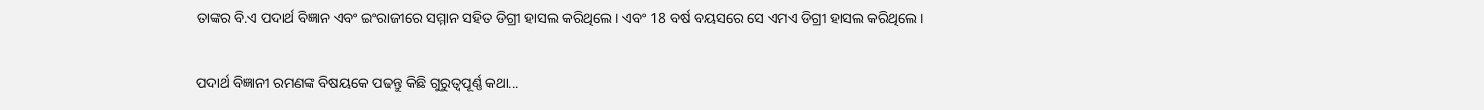ତାଙ୍କର ବି.ଏ ପଦାର୍ଥ ବିଜ୍ଞାନ ଏବଂ ଇଂରାଜୀରେ ସମ୍ମାନ ସହିତ ଡିଗ୍ରୀ ହାସଲ କରିଥିଲେ । ଏବଂ 18 ବର୍ଷ ବୟସରେ ସେ ଏମଏ ଡିଗ୍ରୀ ହାସଲ କରିଥିଲେ।

ପଦାର୍ଥ ବିଜ୍ଞାନୀ ରମଣଙ୍କ ବିଷୟକେ ପଢନ୍ତୁ କିଛି ଗୁରୁତ୍ବପୂର୍ଣ୍ଣ କଥା...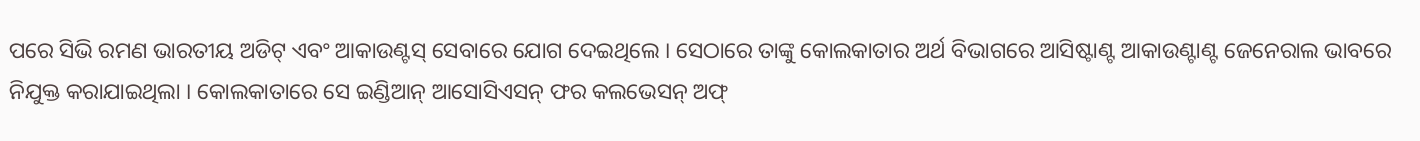ପରେ ସିଭି ରମଣ ଭାରତୀୟ ଅଡିଟ୍ ଏବଂ ଆକାଉଣ୍ଟସ୍ ସେବାରେ ଯୋଗ ଦେଇଥିଲେ । ସେଠାରେ ତାଙ୍କୁ କୋଲକାତାର ଅର୍ଥ ବିଭାଗରେ ଆସିଷ୍ଟାଣ୍ଟ ଆକାଉଣ୍ଟାଣ୍ଟ ଜେନେରାଲ ଭାବରେ ନିଯୁକ୍ତ କରାଯାଇଥିଲା । କୋଲକାତାରେ ସେ ଇଣ୍ଡିଆନ୍ ଆସୋସିଏସନ୍ ଫର କଲଭେସନ୍ ଅଫ୍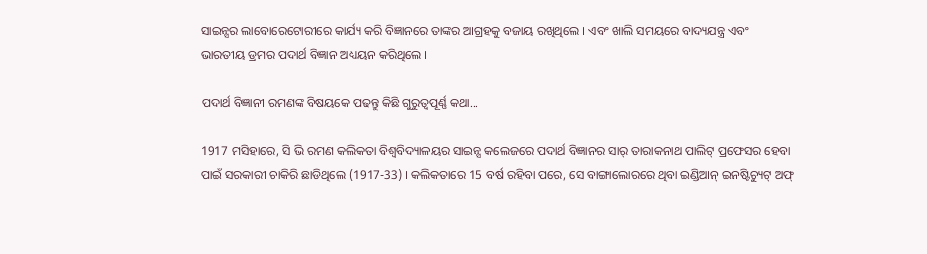ସାଇନ୍ସର ଲାବୋରେଟୋରୀରେ କାର୍ଯ୍ୟ କରି ବିଜ୍ଞାନରେ ତାଙ୍କର ଆଗ୍ରହକୁ ବଜାୟ ରଖିଥିଲେ । ଏବଂ ଖାଲି ସମୟରେ ବାଦ୍ୟଯନ୍ତ୍ର ଏବଂ ଭାରତୀୟ ଡ୍ରମର ପଦାର୍ଥ ବିଜ୍ଞାନ ଅଧ୍ୟୟନ କରିଥିଲେ ।

ପଦାର୍ଥ ବିଜ୍ଞାନୀ ରମଣଙ୍କ ବିଷୟକେ ପଢନ୍ତୁ କିଛି ଗୁରୁତ୍ବପୂର୍ଣ୍ଣ କଥା...

1917 ମସିହାରେ, ସି ଭି ରମଣ କଲିକତା ବିଶ୍ୱବିଦ୍ୟାଳୟର ସାଇନ୍ସ କଲେଜରେ ପଦାର୍ଥ ବିଜ୍ଞାନର ସାର୍ ତାରାକନାଥ ପାଲିଟ୍ ପ୍ରଫେସର ହେବା ପାଇଁ ସରକାରୀ ଚାକିରି ଛାଡିଥିଲେ (1917-33) । କଲିକତାରେ 15 ବର୍ଷ ରହିବା ପରେ, ସେ ବାଙ୍ଗାଲୋରରେ ଥିବା ଇଣ୍ଡିଆନ୍ ଇନଷ୍ଟିଚ୍ୟୁଟ୍ ଅଫ୍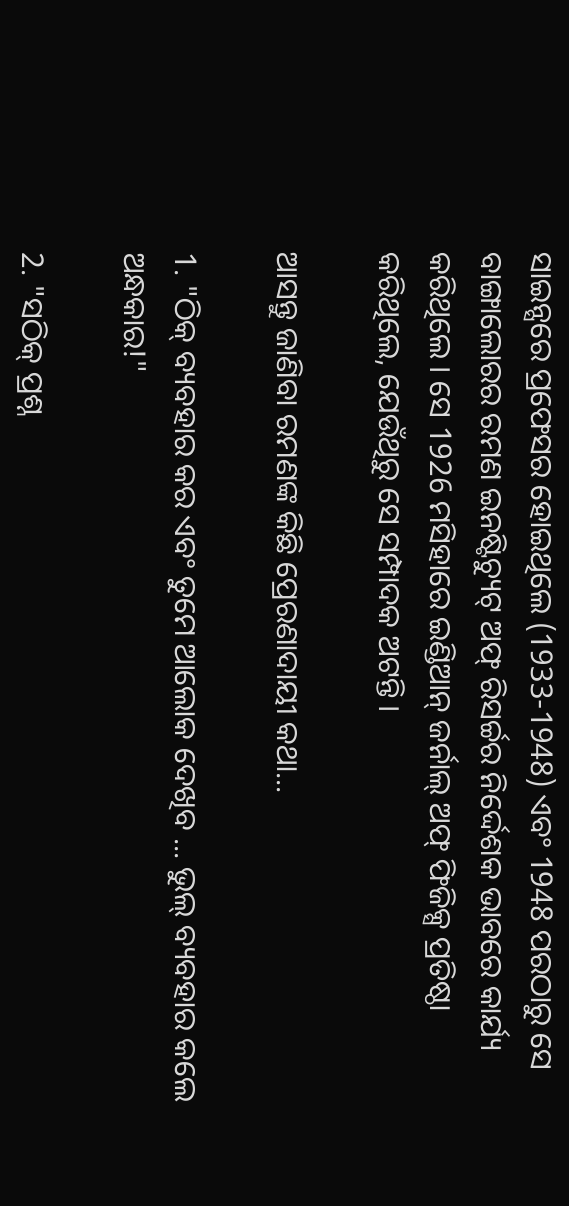ସାଇନ୍ସରେ ପ୍ରଫେସର ହୋଇଥିଲେ (1933-1948) ଏବଂ 1948 ପରଠାରୁ ସେ ବାଙ୍ଗାଲୋରର ରମଣ ଇନଷ୍ଟିଚ୍ୟୁଟ୍ ଅଫ୍ ରିସର୍ଚ୍ଚର ନିର୍ଦ୍ଦେଶକ ଭାବରେ କାର୍ଯ୍ୟ କରିଥିଲେ । ସେ 1926 ମସିହାରେ ଇଣ୍ଡିଆନ୍ ଜର୍ନାଲ୍ ଅଫ୍ ଫିଜିକ୍ସ ପ୍ରତିଷ୍ଠା କରିଥିଲେ, ଯେଉଁଥିରୁ ସେ ସମ୍ପାଦକ ଅଟନ୍ତି ।

ଆସନ୍ତୁ ଜାଣିବା ରମଣଙ୍କ କିଛି ପ୍ରେରଣାଦାୟୀ କଥା...

1. "ଠିକ୍ ବ୍ୟବହାର କର ଏବଂ ତୁମେ ଆଲୋକ ଦେଖିବ ... ଭୁଲ୍ ବ୍ୟବହାର କଲେ ଅନ୍ଧକାର!"

2. "ସଠିକ୍ ପ୍ରଶ୍ନ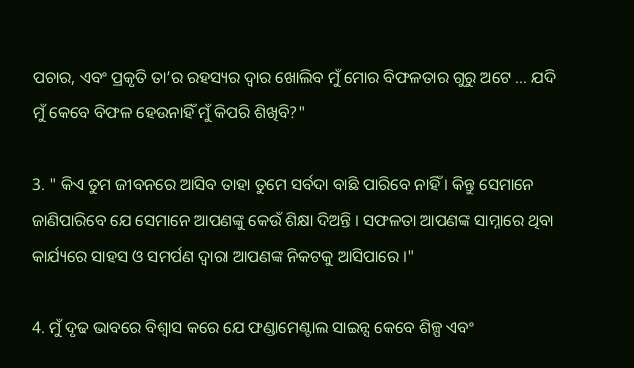ପଚାର, ଏବଂ ପ୍ରକୃତି ତା’ର ରହସ୍ୟର ଦ୍ବାର ଖୋଲିବ ମୁଁ ମୋର ବିଫଳତାର ଗୁରୁ ଅଟେ ... ଯଦି ମୁଁ କେବେ ବିଫଳ ହେଉନାହିଁ ମୁଁ କିପରି ଶିଖିବି?"

3. " କିଏ ତୁମ ଜୀବନରେ ଆସିବ ତାହା ତୁମେ ସର୍ବଦା ବାଛି ପାରିବେ ନାହିଁ । କିନ୍ତୁ ସେମାନେ ଜାଣିପାରିବେ ଯେ ସେମାନେ ଆପଣଙ୍କୁ କେଉଁ ଶିକ୍ଷା ଦିଅନ୍ତି । ସଫଳତା ଆପଣଙ୍କ ସାମ୍ନାରେ ଥିବା କାର୍ଯ୍ୟରେ ସାହସ ଓ ସମର୍ପଣ ଦ୍ବାରା ଆପଣଙ୍କ ନିକଟକୁ ଆସିପାରେ ।"

4. ମୁଁ ଦୃଢ ଭାବରେ ବିଶ୍ବାସ କରେ ଯେ ଫଣ୍ଡାମେଣ୍ଟାଲ ସାଇନ୍ସ କେବେ ଶିଳ୍ପ ଏବଂ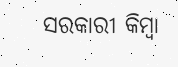ସରକାରୀ କିମ୍ବା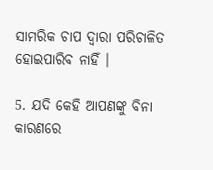ସାମରିକ ଚାପ ଦ୍ବାରା ପରିଚାଳିତ ହୋଇପାରିବ ନାହିଁ ।

5. ଯଦି କେହି ଆପଣଙ୍କୁ ବିନା କାରଣରେ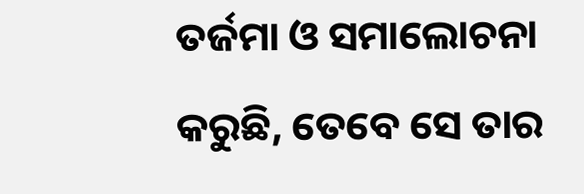ତର୍ଜମା ଓ ସମାଲୋଚନା କରୁଛି, ତେବେ ସେ ତାର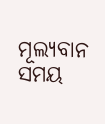ମୂଲ୍ୟବାନ ସମୟ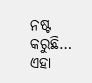ନଷ୍ଟ କରୁଛି… ଏହା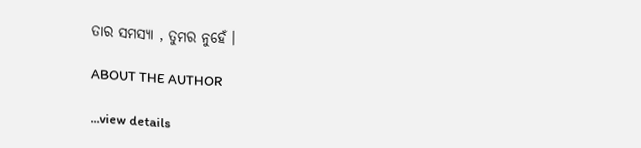ତାର ସମସ୍ୟା , ତୁମର ନୁହେଁ ।

ABOUT THE AUTHOR

...view details